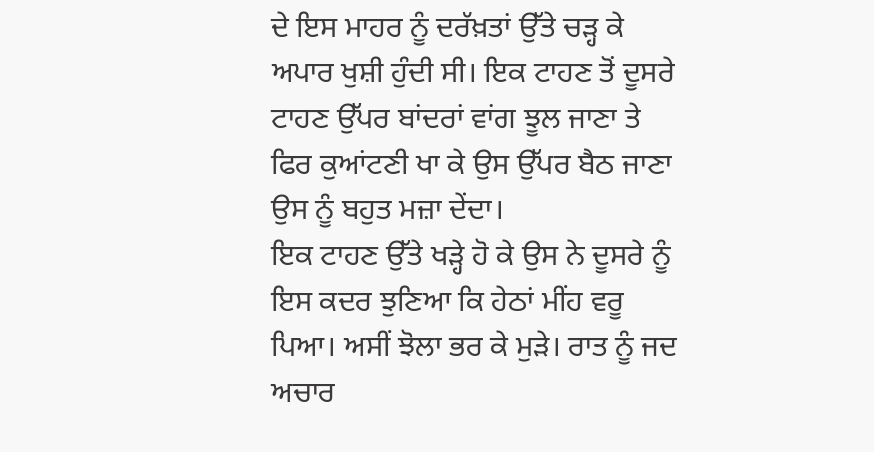ਦੇ ਇਸ ਮਾਹਰ ਨੂੰ ਦਰੱਖ਼ਤਾਂ ਉੱਤੇ ਚੜ੍ਹ ਕੇ ਅਪਾਰ ਖੁਸ਼ੀ ਹੁੰਦੀ ਸੀ। ਇਕ ਟਾਹਣ ਤੋਂ ਦੂਸਰੇ ਟਾਹਣ ਉੱਪਰ ਬਾਂਦਰਾਂ ਵਾਂਗ ਝੂਲ ਜਾਣਾ ਤੇ ਫਿਰ ਕੁਆਂਟਣੀ ਖਾ ਕੇ ਉਸ ਉੱਪਰ ਬੈਠ ਜਾਣਾ ਉਸ ਨੂੰ ਬਹੁਤ ਮਜ਼ਾ ਦੇਂਦਾ।
ਇਕ ਟਾਹਣ ਉੱਤੇ ਖੜ੍ਹੇ ਹੋ ਕੇ ਉਸ ਨੇ ਦੂਸਰੇ ਨੂੰ ਇਸ ਕਦਰ ਝੁਣਿਆ ਕਿ ਹੇਠਾਂ ਮੀਂਹ ਵਰੂ ਪਿਆ। ਅਸੀਂ ਝੋਲਾ ਭਰ ਕੇ ਮੁੜੇ। ਰਾਤ ਨੂੰ ਜਦ ਅਚਾਰ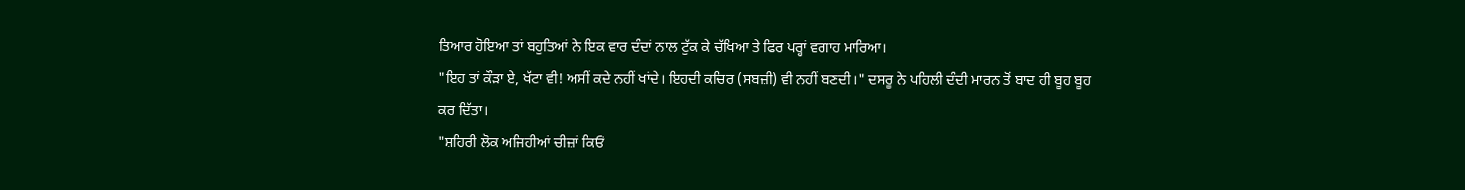ਤਿਆਰ ਹੋਇਆ ਤਾਂ ਬਹੁਤਿਆਂ ਨੇ ਇਕ ਵਾਰ ਦੰਦਾਂ ਨਾਲ ਟੁੱਕ ਕੇ ਚੱਖਿਆ ਤੇ ਫਿਰ ਪਰ੍ਹਾਂ ਵਗਾਹ ਮਾਰਿਆ।
"ਇਹ ਤਾਂ ਕੌੜਾ ਏ, ਖੱਟਾ ਵੀ! ਅਸੀਂ ਕਦੇ ਨਹੀਂ ਖਾਂਦੇ। ਇਹਦੀ ਕਚਿਰ (ਸਬਜ਼ੀ) ਵੀ ਨਹੀਂ ਬਣਦੀ।" ਦਸਰੂ ਨੇ ਪਹਿਲੀ ਦੰਦੀ ਮਾਰਨ ਤੋਂ ਬਾਦ ਹੀ ਬੂਹ ਬੂਹ ਕਰ ਦਿੱਤਾ।
"ਸ਼ਹਿਰੀ ਲੋਕ ਅਜਿਹੀਆਂ ਚੀਜ਼ਾਂ ਕਿਓਂ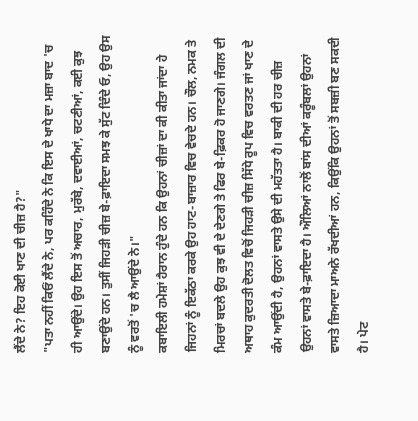ਲੈਂਦੇ ਨੇ? ਇਹ ਕੋਈ ਖਾਣ ਦੀ ਚੀਜ਼ ਹੈ?"
"ਪਤਾ ਨਹੀਂ ਕਿਓਂ ਲੈਂਦੇ ਨੇ, ਪਰ ਕਹਿੰਦੇ ਨੇ ਕਿ ਇਸ ਦੇ ਖਾਧੇ ਦਾ ਮਜ਼ਾ ਬਾਦ 'ਚ ਹੀ ਆਉਂਦੇ। ਉਹ ਇਸ ਤੋਂ ਅਚਾਰ, ਮੁਰੱਬੇ, ਦਵਾਈਆਂ, ਚਟਣੀਆਂ, ਕਈ ਕੁਝ ਬਣਾਉਂਦੇ ਹਨ। ਤੁਸੀਂ ਜਿਹੜੀ ਚੀਜ਼ ਬੇ-ਫ਼ਾਇਦਾ ਸਮਝ ਕੇ ਸੁੱਟ ਦਿੰਦੇ ਓ, ਉਹ ਉਸ ਨੂੰ ਵਰਤੋਂ 'ਚ ਲੈ ਆਉਂਦੇ ਨੇ।"
ਕਬਾਇਲੀ ਹਮੇਸ਼ਾਂ ਹੈਰਾਨ ਹੁੰਦੇ ਹਨ ਕਿ ਉਹਨਾਂ ਚੀਜ਼ਾਂ ਦਾ ਕੀ ਕੀਤਾ ਜਾਂਦਾ ਹੇ ਜਿਹਨਾਂ ਨੂੰ ਇਕੱਠਾ ਕਰਕੇ ਉਹ ਹਾਟ-ਬਾਜ਼ਾਰ ਵਿਚ ਵੇਚਦੇ ਹਨ। ਚੌਲ, ਨਮਕ ਤੇ ਮਿਰਚਾਂ ਬਦਲੇ ਉਹ ਕੁਝ ਵੀ ਦੇ ਦੇਣਗੇ ਤੇ ਫਿਰ ਬੇ-ਫ਼ਿਕਰ ਹੋ ਜਾਣਗੇ। ਜੰਗਲ ਦੀ ਅਥਾਹ ਕੁਦਰਤੀ ਦੋਲਤ ਵਿਚੋਂ ਜਿਹੜੀ ਚੀਜ਼ ਸਿੱਧੇ ਰੂਪ ਵਿਚ ਵਰਤਣ ਜਾਂ ਖਾਣ ਦੇ ਕੰਮ ਆਉਂਦੀ ਹੈ, ਉਹਨਾਂ ਵਾਸਤੇ ਉਸੇ ਦੀ ਮਹੱਤਤਾ ਹੈ। ਬਾਕੀ ਦੀ ਹਰ ਚੀਜ਼ ਉਹਨਾਂ ਵਾਸਤੇ ਬੇ-ਫ਼ਾਇਦਾ ਹੈ। ਔਲਿਆਂ ਨਾਲੋਂ ਬਾਂਸ ਦੀਆਂ ਕਰੂੰਬਲਾਂ ਉਹਨਾਂ ਵਾਸਤੇ ਜ਼ਿਆਦਾ ਮਾਅਨੇ ਰੱਖਦੀਆਂ ਹਨ, ਕਿਉਂਕਿ ਉਹਨਾਂ ਤੋਂ ਸਬਜ਼ੀ ਬਣ ਸਕਦੀ ਹੈ। ਪੇਟ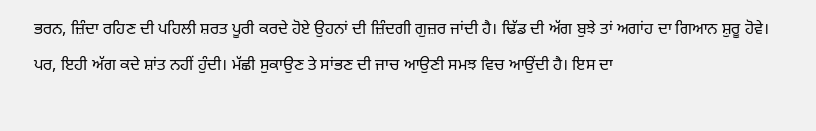ਭਰਨ, ਜ਼ਿੰਦਾ ਰਹਿਣ ਦੀ ਪਹਿਲੀ ਸ਼ਰਤ ਪੂਰੀ ਕਰਦੇ ਹੋਏ ਉਹਨਾਂ ਦੀ ਜ਼ਿੰਦਗੀ ਗੁਜ਼ਰ ਜਾਂਦੀ ਹੈ। ਢਿੱਡ ਦੀ ਅੱਗ ਬੁਝੇ ਤਾਂ ਅਗਾਂਹ ਦਾ ਗਿਆਨ ਸ਼ੁਰੂ ਹੋਵੇ। ਪਰ, ਇਹੀ ਅੱਗ ਕਦੇ ਸ਼ਾਂਤ ਨਹੀਂ ਹੁੰਦੀ। ਮੱਛੀ ਸੁਕਾਉਣ ਤੇ ਸਾਂਭਣ ਦੀ ਜਾਚ ਆਉਣੀ ਸਮਝ ਵਿਚ ਆਉਂਦੀ ਹੈ। ਇਸ ਦਾ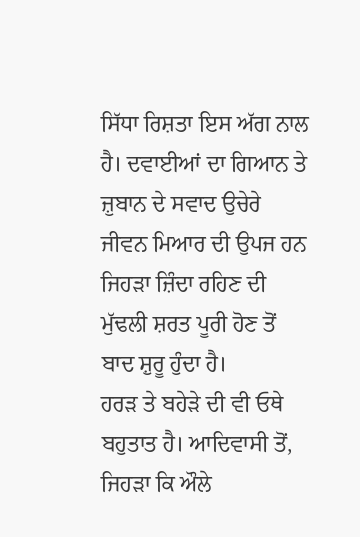ਸਿੱਧਾ ਰਿਸ਼ਤਾ ਇਸ ਅੱਗ ਨਾਲ ਹੈ। ਦਵਾਈਆਂ ਦਾ ਗਿਆਨ ਤੇ ਜ਼ੁਬਾਨ ਦੇ ਸਵਾਦ ਉਚੇਰੇ ਜੀਵਨ ਮਿਆਰ ਦੀ ਉਪਜ ਹਨ ਜਿਹੜਾ ਜ਼ਿੰਦਾ ਰਹਿਣ ਦੀ ਮੁੱਢਲੀ ਸ਼ਰਤ ਪੂਰੀ ਹੋਣ ਤੋਂ ਬਾਦ ਸ਼ੁਰੂ ਹੁੰਦਾ ਹੈ।
ਹਰੜ ਤੇ ਬਹੇੜੇ ਦੀ ਵੀ ਓਥੇ ਬਹੁਤਾਤ ਹੈ। ਆਦਿਵਾਸੀ ਤੋਂ, ਜਿਹੜਾ ਕਿ ਔਲੇ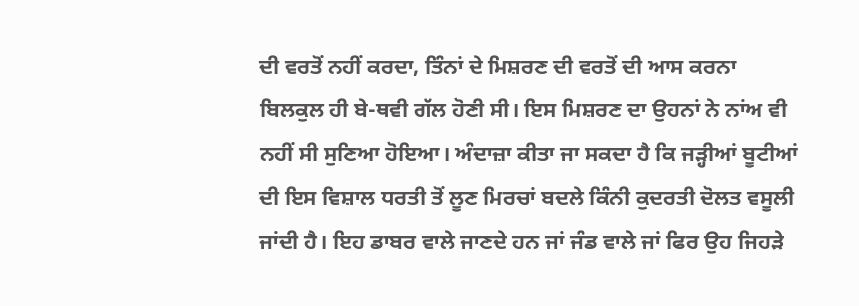ਦੀ ਵਰਤੋਂ ਨਹੀਂ ਕਰਦਾ, ਤਿੰਨਾਂ ਦੇ ਮਿਸ਼ਰਣ ਦੀ ਵਰਤੋਂ ਦੀ ਆਸ ਕਰਨਾ ਬਿਲਕੁਲ ਹੀ ਬੇ-ਥਵੀ ਗੱਲ ਹੋਣੀ ਸੀ। ਇਸ ਮਿਸ਼ਰਣ ਦਾ ਉਹਨਾਂ ਨੇ ਨਾਂਅ ਵੀ ਨਹੀਂ ਸੀ ਸੁਣਿਆ ਹੋਇਆ। ਅੰਦਾਜ਼ਾ ਕੀਤਾ ਜਾ ਸਕਦਾ ਹੈ ਕਿ ਜੜ੍ਹੀਆਂ ਬੂਟੀਆਂ ਦੀ ਇਸ ਵਿਸ਼ਾਲ ਧਰਤੀ ਤੋਂ ਲੂਣ ਮਿਰਚਾਂ ਬਦਲੇ ਕਿੰਨੀ ਕੁਦਰਤੀ ਦੋਲਤ ਵਸੂਲੀ ਜਾਂਦੀ ਹੈ। ਇਹ ਡਾਬਰ ਵਾਲੇ ਜਾਣਦੇ ਹਨ ਜਾਂ ਜੰਡ ਵਾਲੇ ਜਾਂ ਫਿਰ ਉਹ ਜਿਹੜੇ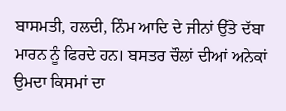ਬਾਸਮਤੀ, ਹਲਦੀ, ਨਿੰਮ ਆਦਿ ਦੇ ਜੀਨਾਂ ਉੱਤੇ ਦੱਬਾ ਮਾਰਨ ਨੂੰ ਫਿਰਦੇ ਹਨ। ਬਸਤਰ ਚੌਲਾਂ ਦੀਆਂ ਅਨੇਕਾਂ ਉਮਦਾ ਕਿਸਮਾਂ ਦਾ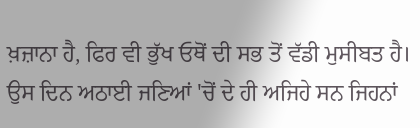ਖ਼ਜ਼ਾਨਾ ਹੈ, ਫਿਰ ਵੀ ਭੁੱਖ ਓਥੋਂ ਦੀ ਸਭ ਤੋਂ ਵੱਡੀ ਮੁਸੀਬਤ ਹੈ।
ਉਸ ਦਿਨ ਅਠਾਈ ਜਣਿਆਂ 'ਚੋਂ ਦੇ ਹੀ ਅਜਿਹੇ ਸਨ ਜਿਹਨਾਂ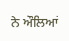ਨੇ ਔਲਿਆਂ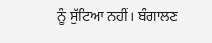ਨੂੰ ਸੁੱਟਿਆ ਨਹੀਂ। ਬੰਗਾਲਣ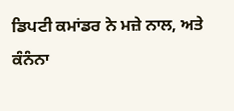ਡਿਪਟੀ ਕਮਾਂਡਰ ਨੇ ਮਜ਼ੇ ਨਾਲ, ਅਤੇ ਕੰਨੰਨਾ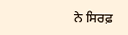ਨੇ ਸਿਰਫ਼